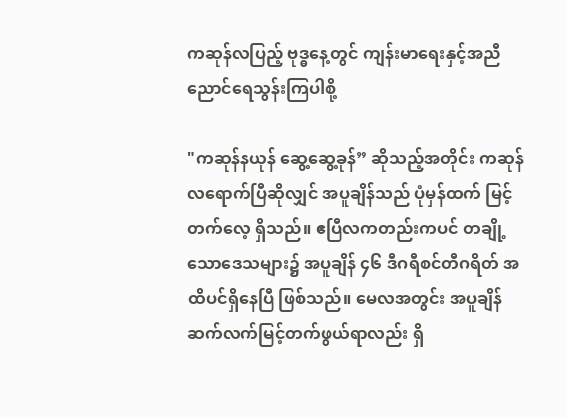ကဆုန်လပြည့် ဗုဒ္ဓနေ့တွင် ကျန်းမာရေးနှင့်အညီ ညောင်ရေသွန်းကြပါစို့

"ကဆုန်နယုန် ဆွေ့ဆွေ့ခုန်” ဆိုသည့်အတိုင်း ကဆုန်လရောက်ပြီဆိုလျှင် အပူချိန်သည် ပုံမှန်ထက် မြင့်တက်လေ့ ရှိသည်။ ဧပြီလကတည်းကပင် တချို့သောဒေသများ၌ အပူချိန် ၄၆ ဒီဂရီစင်တီဂရိတ် အထိပင်ရှိနေပြီ ဖြစ်သည်။ မေလအတွင်း အပူချိန် ဆက်လက်မြင့်တက်ဖွယ်ရာလည်း ရှိ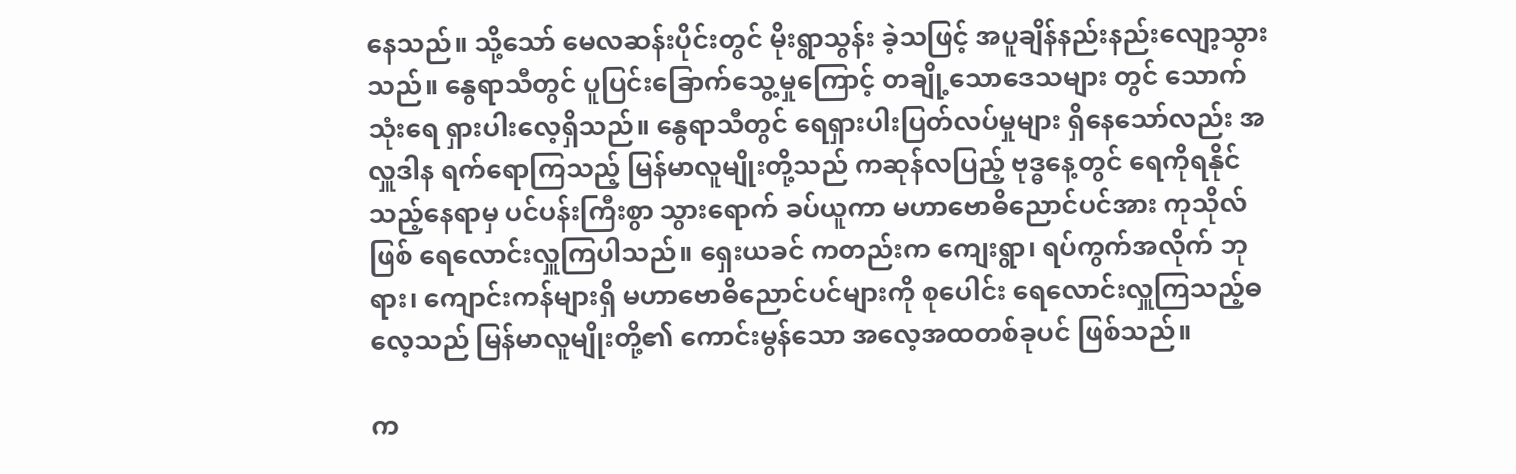နေသည်။ သို့သော် မေလဆန်းပိုင်းတွင် မိုးရွာသွန်း ခဲ့သဖြင့် အပူချိန်နည်းနည်းလျော့သွားသည်။ နွေရာသီတွင် ပူပြင်းခြောက်သွေ့မှုကြောင့် တချို့သောဒေသများ တွင် သောက်သုံးရေ ရှားပါးလေ့ရှိသည်။ နွေရာသီတွင် ရေရှားပါးပြတ်လပ်မှုများ ရှိနေသော်လည်း အလှူဒါန ရက်ရောကြသည့် မြန်မာလူမျိုးတို့သည် ကဆုန်လပြည့် ဗုဒ္ဓနေ့တွင် ရေကိုရနိုင်သည့်နေရာမှ ပင်ပန်းကြီးစွာ သွားရောက် ခပ်ယူကာ မဟာဗောဓိညောင်ပင်အား ကုသိုလ်ဖြစ် ရေလောင်းလှူကြပါသည်။ ရှေးယခင် ကတည်းက ကျေးရွာ၊ ရပ်ကွက်အလိုက် ဘုရား၊ ကျောင်းကန်များရှိ မဟာဗောဓိညောင်ပင်များကို စုပေါင်း ရေလောင်းလှူကြသည့်ဓလေ့သည် မြန်မာလူမျိုးတို့၏ ကောင်းမွန်သော အလေ့အထတစ်ခုပင် ဖြစ်သည်။

က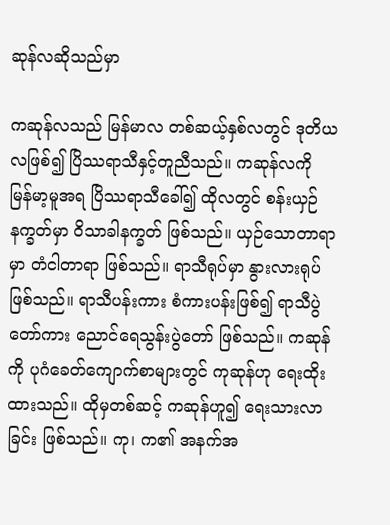ဆုန်လဆိုသည်မှာ

ကဆုန်လသည် မြန်မာလ တစ်ဆယ့်နှစ်လတွင် ဒုတိယလဖြစ်၍ ပြိဿရာသီနှင့်တူညီသည်။ ကဆုန်လကို မြန်မာ့မူအရ ပြိဿရာသီခေါ်၍ ထိုလတွင် စန်းယှဉ် နက္ခတ်မှာ ဝိသာခါနက္ခတ် ဖြစ်သည်။ ယှဉ်သောတာရာမှာ တံငါတာရာ ဖြစ်သည်။ ရာသီရုပ်မှာ နွားလားရုပ် ဖြစ်သည်။ ရာသီပန်းကား စံကားပန်းဖြစ်၍ ရာသီပွဲတော်ကား ညောင်ရေသွန်းပွဲတော် ဖြစ်သည်။ ကဆုန်ကို ပုဂံခေတ်ကျောက်စာများတွင် ကုဆုန်ဟု ရေးထိုးထားသည်။ ထိုမှတစ်ဆင့် ကဆုန်ဟူ၍ ရေးသားလာခြင်း ဖြစ်သည်။ ကု၊ က၏ အနက်အ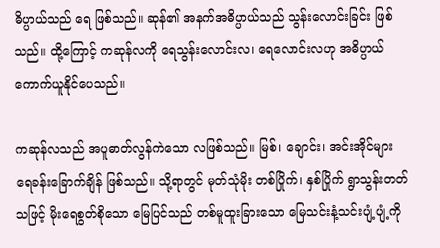ဓိပ္ပာယ်သည် ရေ ဖြစ်သည်။ ဆုန်၏ အနက်အဓိပ္ပာယ်သည် သွန်းလောင်းခြင်း ဖြစ်သည်။ ထို့ကြောင့် ကဆုန်လကို ရေသွန်းလောင်းလ၊ ရေလောင်းလဟု အဓိပ္ပာယ် ကောက်ယူနိုင်ပေသည်။

ကဆုန်လသည် အပူဓာတ်လွန်ကဲသော လဖြစ်သည်။ မြစ်၊ ချောင်း၊ အင်းအိုင်များ ရေခန်းခြောက်ချိန် ဖြစ်သည်။ သို့ရာတွင် မုတ်သုံမိုး တစ်ပြိုက်၊ နှစ်ပြိုက် ရွာသွန်းတတ်သဖြင့် မိုးရေစွတ်စိုသော မြေပြင်သည် တစ်မူထူးခြားသော မြေသင်းနံ့သင်းပျံ့ပျံ့ကို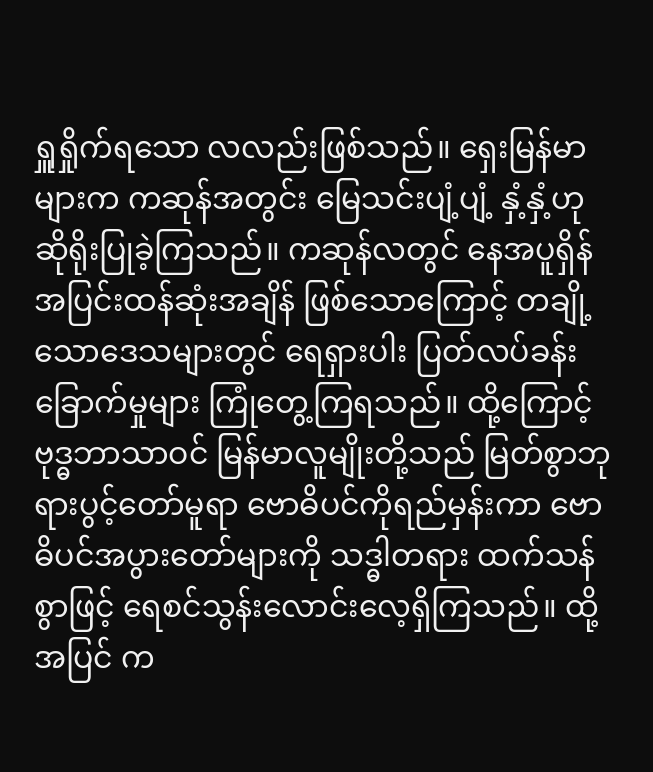ရှူရှိုက်ရသော လလည်းဖြစ်သည်။ ရှေးမြန်မာများက ကဆုန်အတွင်း မြေသင်းပျံ့ပျံ့ နှံ့နှံ့ဟု ဆိုရိုးပြုခဲ့ကြသည်။ ကဆုန်လတွင် နေအပူရှိန် အပြင်းထန်ဆုံးအချိန် ဖြစ်သောကြောင့် တချို့သောဒေသများတွင် ရေရှားပါး ပြတ်လပ်ခန်းခြောက်မှုများ ကြုံတွေ့ကြရသည်။ ထို့ကြောင့် ဗုဒ္ဓဘာသာဝင် မြန်မာလူမျိုးတို့သည် မြတ်စွာဘုရားပွင့်တော်မူရာ ဗောဓိပင်ကိုရည်မှန်းကာ ဗောဓိပင်အပွားတော်များကို သဒ္ဓါတရား ထက်သန်စွာဖြင့် ရေစင်သွန်းလောင်းလေ့ရှိကြသည်။ ထို့အပြင် က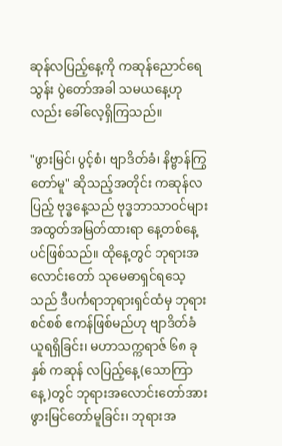ဆုန်လပြည့်နေ့ကို ကဆုန်ညောင်ရေသွန်း ပွဲတော်အခါ သမယနေ့ဟုလည်း ခေါ်လေ့ရှိကြသည်။

"ဖွားမြင်၊ ပွင့်စံ၊ ဗျာဒိတ်ခံ၊ နိဗ္ဗာန်ကြွတော်မူ" ဆိုသည့်အတိုင်း ကဆုန်လပြည့် ဗုဒ္ဓနေ့သည် ဗုဒ္ဓဘာသာဝင်များ အထွတ်အမြတ်ထားရာ နေ့တစ်နေ့ပင်ဖြစ်သည်။ ထိုနေ့တွင် ဘုရားအလောင်းတော် သုမေဓာရှင်ရသေ့သည် ဒီပင်္ကရာဘုရားရှင်ထံမှ ဘုရားစင်စစ် ဧကန်ဖြစ်မည်ဟု ဗျာဒိတ်ခံယူရရှိခြင်း၊ မဟာသက္ကရာဇ် ၆၈ ခုနှစ် ကဆုန် လပြည့်နေ့(သောကြာနေ့)တွင် ဘုရားအလောင်းတော်အား ဖွားမြင်တော်မူခြင်း၊ ဘုရားအ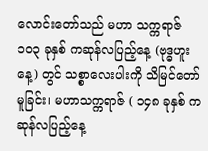လောင်းတော်သည် မဟာ သက္ကရာဇ် ၁၀၃ ခုနှစ် ကဆုန်လပြည့်နေ့ (ဗုဒ္ဓဟူးနေ့) တွင် သစ္စာလေးပါးကို သိမြင်တော်မူခြင်း၊ မဟာသက္ကရာဇ် ( ၁၄၈ ခုနှစ် ကဆုန်လပြည့်နေ့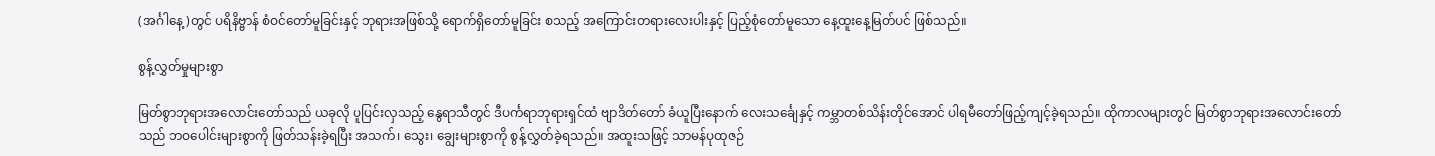(အင်္ဂါနေ့)တွင် ပရိနိဗ္ဗာန် စံဝင်တော်မူခြင်းနှင့် ဘုရားအဖြစ်သို့ ရောက်ရှိတော်မူခြင်း စသည့် အကြောင်းတရားလေးပါးနှင့် ပြည့်စုံတော်မူသော နေ့ထူးနေ့မြတ်ပင် ဖြစ်သည်။

စွန့်လွှတ်မှုများစွာ

မြတ်စွာဘုရားအလောင်းတော်သည် ယခုလို ပူပြင်းလှသည့် နွေရာသီတွင် ဒီပင်္ကရာဘုရားရှင်ထံ ဗျာဒိတ်တော် ခံယူပြီးနောက် လေးသင်္ချေနှင့် ကမ္ဘာတစ်သိန်းတိုင်အောင် ပါရမီတော်ဖြည့်ကျင့်ခဲ့ရသည်။ ထိုကာလများတွင် မြတ်စွာဘုရားအလောင်းတော်သည် ဘဝပေါင်းများစွာကို ဖြတ်သန်းခဲ့ရပြီး အသက်၊ သွေး၊ ချွေးများစွာကို စွန့်လွှတ်ခဲ့ရသည်။ အထူးသဖြင့် သာမန်ပုထုဇဉ်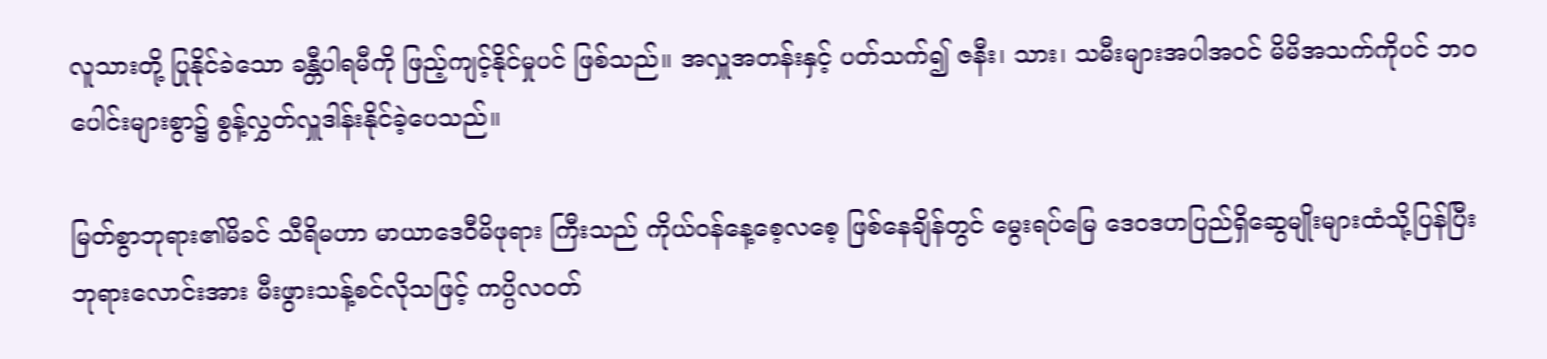လူသားတို့ ပြုနိုင်ခဲသော ခန္တီပါရမီကို ဖြည့်ကျင့်နိုင်မှုပင် ဖြစ်သည်။ အလှူအတန်းနှင့် ပတ်သက်၍ ဇနီး၊ သား၊ သမီးများအပါအဝင် မိမိအသက်ကိုပင် ဘဝပေါင်းများစွာ၌ စွန့်လွှတ်လှူဒါန်းနိုင်ခဲ့ပေသည်။

မြတ်စွာဘုရား၏မိခင် သီရိမဟာ မာယာဒေဝီမိဖုရား ကြီးသည် ကိုယ်ဝန်နေ့စေ့လစေ့ ဖြစ်နေချိန်တွင် မွေးရပ်မြေ ဒေဝဒဟပြည်ရှိဆွေမျိုးများထံသို့ပြန်ပြီး ဘုရားလောင်းအား မီးဖွားသန့်စင်လိုသဖြင့် ကပ္ပိလဝတ်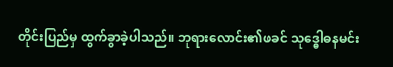တိုင်းပြည်မှ ထွက်ခွာခဲ့ပါသည်။ ဘုရားလောင်း၏ဖခင် သုဒ္ဓေါဓနမင်း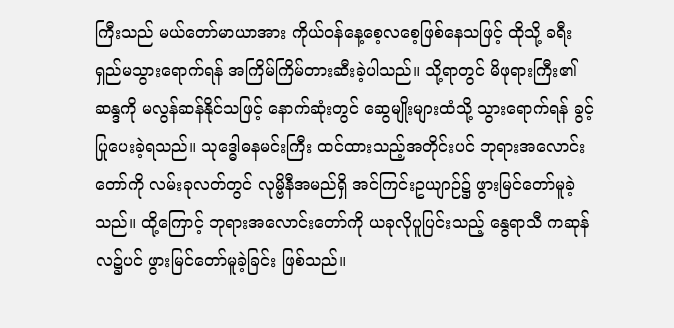ကြီးသည် မယ်တော်မာယာအား ကိုယ်ဝန်နေ့စေ့လစေ့ဖြစ်နေသဖြင့် ထိုသို့ ခရီးရှည်မသွားရောက်ရန် အကြိမ်ကြိမ်တားဆီးခဲ့ပါသည်။ သို့ရာတွင် မိဖုရားကြီး၏ဆန္ဒကို မလွန်ဆန်နိုင်သဖြင့် နောက်ဆုံးတွင် ဆွေမျိုးများထံသို့ သွားရောက်ရန် ခွင့်ပြုပေးခဲ့ရသည်။ သုဒ္ဓေါဓနမင်းကြီး ထင်ထားသည့်အတိုင်းပင် ဘုရားအလောင်းတော်ကို လမ်းခုလတ်တွင် လုမ္ဗိနီအမည်ရှိ အင်ကြင်းဥယျာဉ်၌ ဖွားမြင်တော်မူခဲ့သည်။ ထို့ကြောင့် ဘုရားအလောင်းတော်ကို ယခုလိုပူပြင်းသည့် နွေရာသီ ကဆုန်လ၌ပင် ဖွားမြင်တော်မူခဲ့ခြင်း ဖြစ်သည်။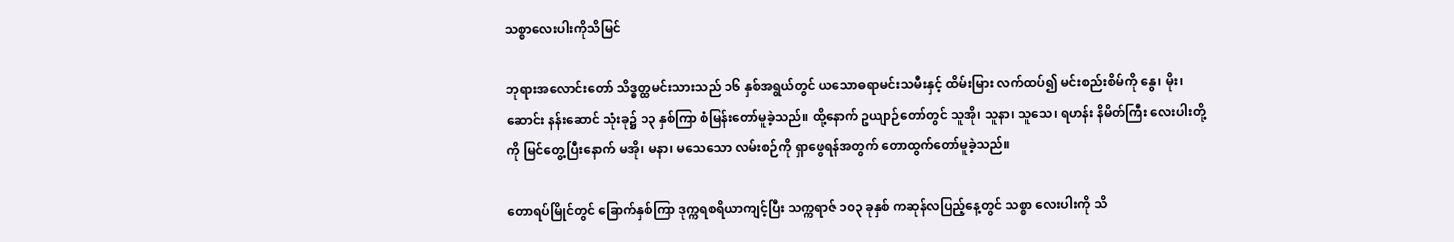သစ္စာလေးပါးကိုသိမြင်

ဘုရားအလောင်းတော် သိဒ္ဓတ္ထမင်းသားသည် ၁၆ နှစ်အရွယ်တွင် ယသောဓရာမင်းသမီးနှင့် ထိမ်းမြား လက်ထပ်၍ မင်းစည်းစိမ်ကို နွေ၊ မိုး၊ ဆောင်း နန်းဆောင် သုံးခု၌ ၁၃ နှစ်ကြာ စံမြန်းတော်မူခဲ့သည်။ ထို့နောက် ဥယျာဉ်တော်တွင် သူအို၊ သူနာ၊ သူသေ၊ ရဟန်း နိမိတ်ကြီး လေးပါးတို့ကို မြင်တွေ့ပြီးနောက် မအို၊ မနာ၊ မသေသော လမ်းစဉ်ကို ရှာဖွေရန်အတွက် တောထွက်တော်မူခဲ့သည်။

တောရပ်မြိုင်တွင် ခြောက်နှစ်ကြာ ဒုက္ကရစရိယာကျင့်ပြီး သက္ကရာဇ် ၁၀၃ ခုနှစ် ကဆုန်လပြည့်နေ့တွင် သစ္စာ လေးပါးကို သိ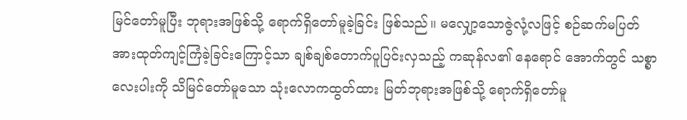မြင်တော်မူပြီး ဘုရားအဖြစ်သို့ ရောက်ရှိတော်မူခဲ့ခြင်း ဖြစ်သည်။ မလျှော့သောဇွဲလုံ့လဖြင့် စဉ်ဆက်မပြတ် အားထုတ်ကျင့်ကြံခဲ့ခြင်းကြောင့်သာ ချစ်ချစ်တောက်ပူပြင်းလှသည့် ကဆုန်လ၏ နေရောင် အောက်တွင် သစ္စာလေးပါးကို သိမြင်တော်မူသော သုံးလောကထွတ်ထား မြတ်ဘုရားအဖြစ်သို့ ရောက်ရှိတော်မူ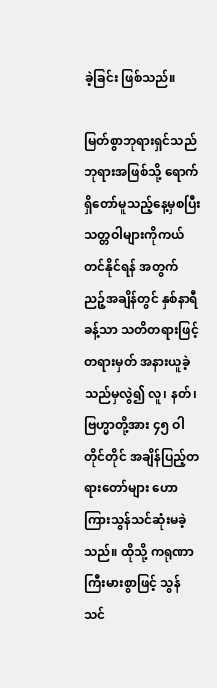ခဲ့ခြင်း ဖြစ်သည်။

မြတ်စွာဘုရားရှင်သည် ဘုရားအဖြစ်သို့ ရောက်ရှိတော်မူသည့်နေ့မှစပြီး သတ္တဝါများကိုကယ်တင်နိုင်ရန် အတွက် ညဉ့်အချိန်တွင် နှစ်နာရီခန့်သာ သတိတရားဖြင့် တရားမှတ် အနားယူခဲ့သည်မှလွဲ၍ လူ၊ နတ်၊ ဗြဟ္မာတို့အား ၄၅ ဝါတိုင်တိုင် အချိန်ပြည့်တရားတော်များ ဟောကြားသွန်သင်ဆုံးမခဲ့သည်။ ထိုသို့ ကရုဏာကြီးမားစွာဖြင့် သွန်သင်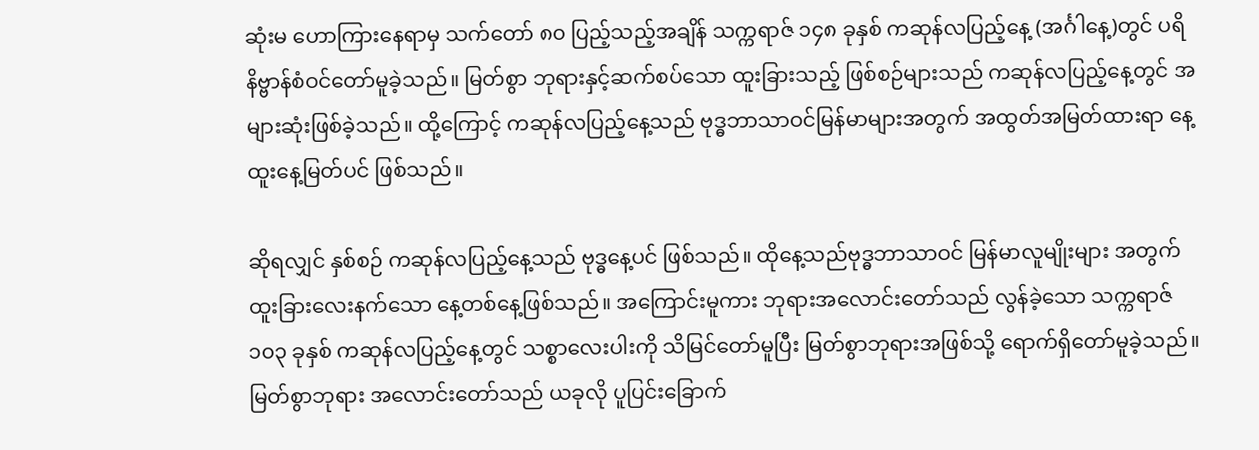ဆုံးမ ဟောကြားနေရာမှ သက်တော် ၈၀ ပြည့်သည့်အချိန် သက္ကရာဇ် ၁၄၈ ခုနှစ် ကဆုန်လပြည့်နေ့ (အင်္ဂါနေ့)တွင် ပရိနိဗ္ဗာန်စံဝင်တော်မူခဲ့သည်။ မြတ်စွာ ဘုရားနှင့်ဆက်စပ်သော ထူးခြားသည့် ဖြစ်စဉ်များသည် ကဆုန်လပြည့်နေ့တွင် အများဆုံးဖြစ်ခဲ့သည်။ ထို့ကြောင့် ကဆုန်လပြည့်နေ့သည် ဗုဒ္ဓဘာသာဝင်မြန်မာများအတွက် အထွတ်အမြတ်ထားရာ နေ့ထူးနေ့မြတ်ပင် ဖြစ်သည်။

ဆိုရလျှင် နှစ်စဉ် ကဆုန်လပြည့်နေ့သည် ဗုဒ္ဓနေ့ပင် ဖြစ်သည်။ ထိုနေ့သည်ဗုဒ္ဓဘာသာဝင် မြန်မာလူမျိုးများ အတွက် ထူးခြားလေးနက်သော နေ့တစ်နေ့ဖြစ်သည်။ အကြောင်းမူကား ဘုရားအလောင်းတော်သည် လွန်ခဲ့သော သက္ကရာဇ် ၁၀၃ ခုနှစ် ကဆုန်လပြည့်နေ့တွင် သစ္စာလေးပါးကို သိမြင်တော်မူပြီး မြတ်စွာဘုရားအဖြစ်သို့ ရောက်ရှိတော်မူခဲ့သည်။ မြတ်စွာဘုရား အလောင်းတော်သည် ယခုလို ပူပြင်းခြောက်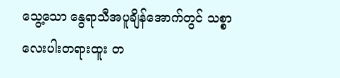သွေ့သော နွေရာသီအပူချိန်အောက်တွင် သစ္စာလေးပါးတရားထူး တ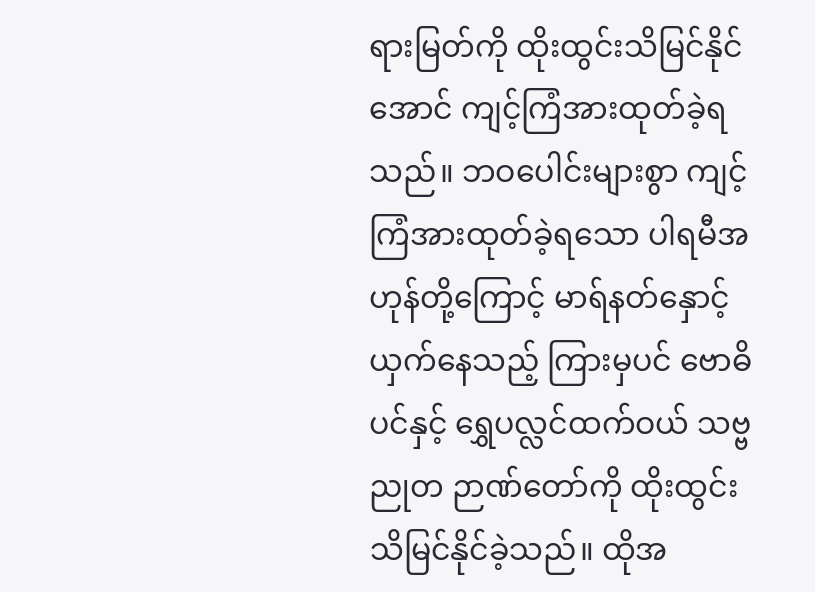ရားမြတ်ကို ထိုးထွင်းသိမြင်နိုင်အောင် ကျင့်ကြံအားထုတ်ခဲ့ရသည်။ ဘဝပေါင်းများစွာ ကျင့်ကြံအားထုတ်ခဲ့ရသော ပါရမီအဟုန်တို့ကြောင့် မာရ်နတ်နှောင့်ယှက်နေသည့် ကြားမှပင် ဗောဓိပင်နှင့် ရွှေပလ္လင်ထက်ဝယ် သဗ္ဗညုတ ဉာဏ်တော်ကို ထိုးထွင်းသိမြင်နိုင်ခဲ့သည်။ ထိုအ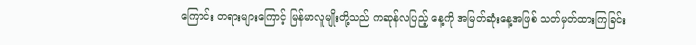ကြောင်း တရားများကြောင့် မြန်မာလူမျိုးတို့သည် ကဆုန်လပြည့် နေ့ကို အမြတ်ဆုံးနေ့အဖြစ် သတ်မှတ်ထားကြခြင်း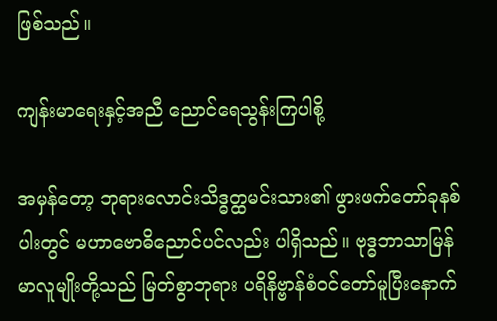ဖြစ်သည်။

ကျန်းမာရေးနှင့်အညီ ညောင်ရေသွန်းကြပါစို့

အမှန်တော့ ဘုရားလောင်းသိဒ္ဓတ္ထမင်းသား၏ ဖွားဖက်တော်ခုနစ်ပါးတွင် မဟာဗောဓိညောင်ပင်လည်း ပါရှိသည်။ ဗုဒ္ဓဘာသာမြန်မာလူမျိုးတို့သည် မြတ်စွာဘုရား ပရိနိဗ္ဗာန်စံဝင်တော်မူပြီးနောက်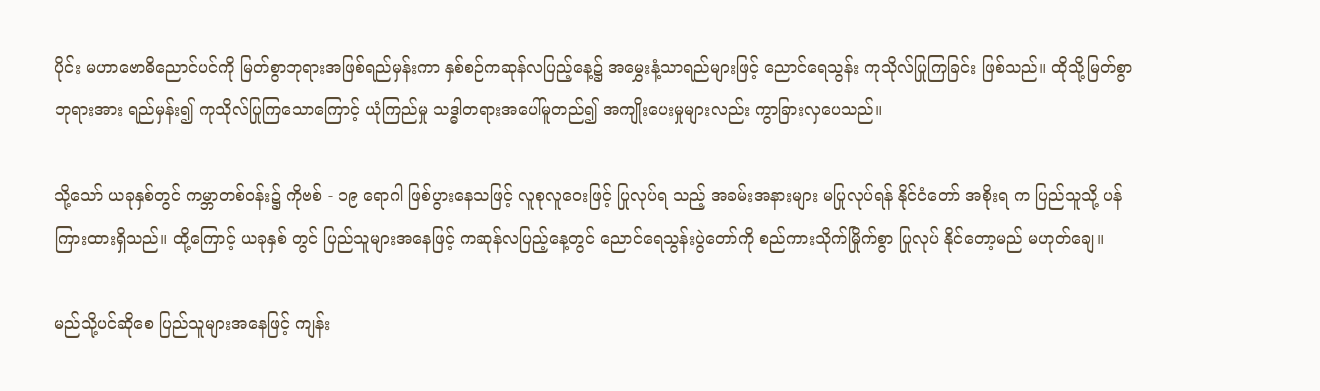ပိုင်း မဟာဗောဓိညောင်ပင်ကို မြတ်စွာဘုရားအဖြစ်ရည်မှန်းကာ နှစ်စဉ်ကဆုန်လပြည့်နေ့၌ အမွှေးနံ့သာရည်များဖြင့် ညောင်ရေသွန်း ကုသိုလ်ပြုကြခြင်း ဖြစ်သည်။ ထိုသို့မြတ်စွာဘုရားအား ရည်မှန်း၍ ကုသိုလ်ပြုကြသောကြောင့် ယုံကြည်မှု သဒ္ဓါတရားအပေါ်မူတည်၍ အကျိုးပေးမှုများလည်း ကွာခြားလှပေသည်။

သို့သော် ယခုနှစ်တွင် ကမ္ဘာတစ်ဝန်း၌ ကိုဗစ် - ၁၉ ရောဂါ ဖြစ်ပွားနေသဖြင့် လူစုလူဝေးဖြင့် ပြုလုပ်ရ သည့် အခမ်းအနားများ မပြုလုပ်ရန် နိုင်ငံတော် အစိုးရ က ပြည်သူသို့ ပန်ကြားထားရှိသည်။ ထို့ကြောင့် ယခုနှစ် တွင် ပြည်သူများအနေဖြင့် ကဆုန်လပြည့်နေ့တွင် ညောင်ရေသွန်းပွဲတော်ကို စည်ကားသိုက်မြိုက်စွာ ပြုလုပ် နိုင်တော့မည် မဟုတ်ချေ။

မည်သို့ပင်ဆိုစေ ပြည်သူများအနေဖြင့် ကျန်း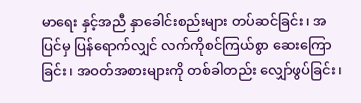မာရေး နှင့်အညီ နှာခေါင်းစည်းများ တပ်ဆင်ခြင်း၊ အပြင်မှ ပြန်ရောက်လျှင် လက်ကိုစင်ကြယ်စွာ ဆေးကြောခြင်း၊ အဝတ်အစားများကို တစ်ခါတည်း လျှော်ဖွပ်ခြင်း၊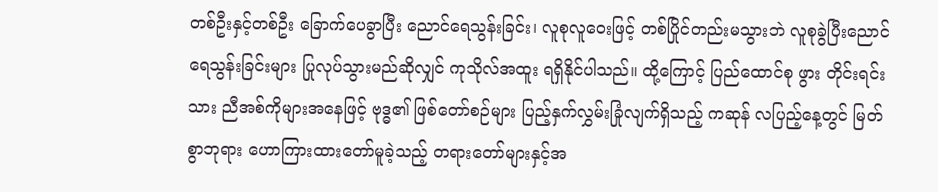တစ်ဦးနှင့်တစ်ဦး ခြောက်ပေခွာပြီး ညောင်ရေသွန်းခြင်း၊ လူစုလူဝေးဖြင့် တစ်ပြိုင်တည်းမသွားဘဲ လူစုခွဲပြီးညောင်ရေသွန်းခြင်းများ ပြုလုပ်သွားမည်ဆိုလျှင် ကုသိုလ်အထူး ရရှိနိုင်ပါသည်။ ထို့ကြောင့် ပြည်ထောင်စု ဖွား တိုင်းရင်းသား ညီအစ်ကိုများအနေဖြင့် ဗုဒ္ဓ၏ ဖြစ်တော်စဉ်များ ပြည့်နှက်လွှမ်းခြုံလျက်ရှိသည့် ကဆုန် လပြည့်နေ့တွင် မြတ်စွာဘုရား ဟောကြားထားတော်မူခဲ့သည့် တရားတော်များနှင့်အ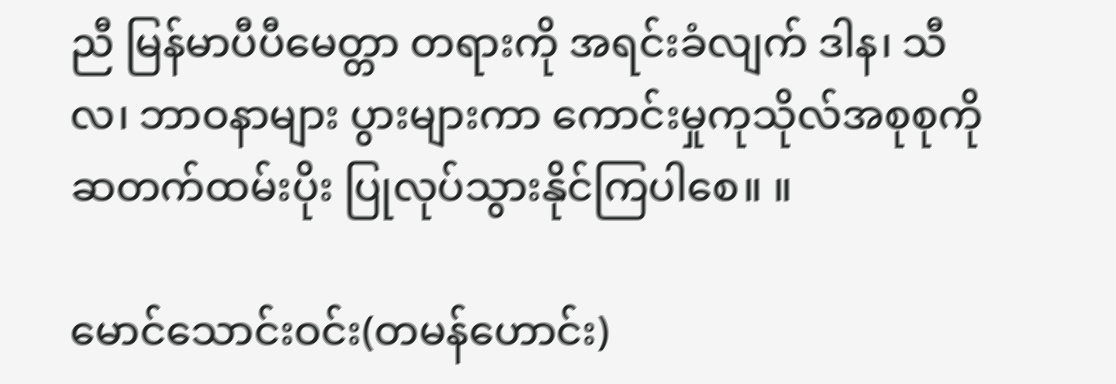ညီ မြန်မာပီပီမေတ္တာ တရားကို အရင်းခံလျက် ဒါန၊ သီလ၊ ဘာဝနာများ ပွားများကာ ကောင်းမှုကုသိုလ်အစုစုကိုဆတက်ထမ်းပိုး ပြုလုပ်သွားနိုင်ကြပါစေ။ ။

မောင်သောင်းဝင်း(တမန်ဟောင်း)